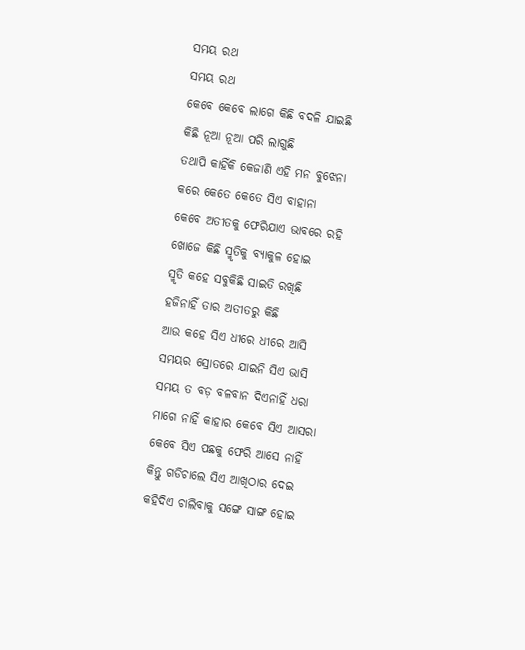ସମୟ ରଥ
ସମୟ ରଥ
କେବେ କେବେ ଲାଗେ କିଛି ବଦଳି ଯାଇଛି
କିଛି ନୂଆ ନୂଆ ପରି ଲାଗୁଛି
ତଥାପି କାହିଁକି କେଜାଣି ଏହି ମନ ବୁଝେନା
କରେ କେତେ କେତେ ସିଏ ବାହାନା
କେବେ ଅତୀତକୁ ଫେରିଯାଏ ଭାବରେ ରହି
ଖୋଜେ କିଛି ସ୍ମୃତିକୁ ବ୍ୟାକୁଳ ହୋଇ
ସ୍ମୃତି କହେ ସବୁକିଛି ସାଇତି ରଖିଛି
ହଜିନାହିଁ ତାର ଅତୀତରୁ କିଛି
ଆଉ କହେ ସିଏ ଧୀରେ ଧୀରେ ଆସି
ସମୟର ସ୍ରୋତରେ ଯାଇନି ସିଏ ଭାସି
ସମୟ ତ ବଡ଼ ବଳବାନ ଦିଏନାହିଁ ଧରା
ମାଗେ ନାହିଁ କାହାର କେବେ ସିଏ ଆସରା
କେବେ ସିଏ ପଛକୁ ଫେରି ଆସେ ନାହିଁ
କିନ୍ତୁ ଗଡିଚାଲେ ସିଏ ଆଖିଠାର ଦେଇ
କହିଦିଏ ଚାଲିବାକୁ ସଙ୍ଗେ ସାଙ୍ଗ ହୋଇ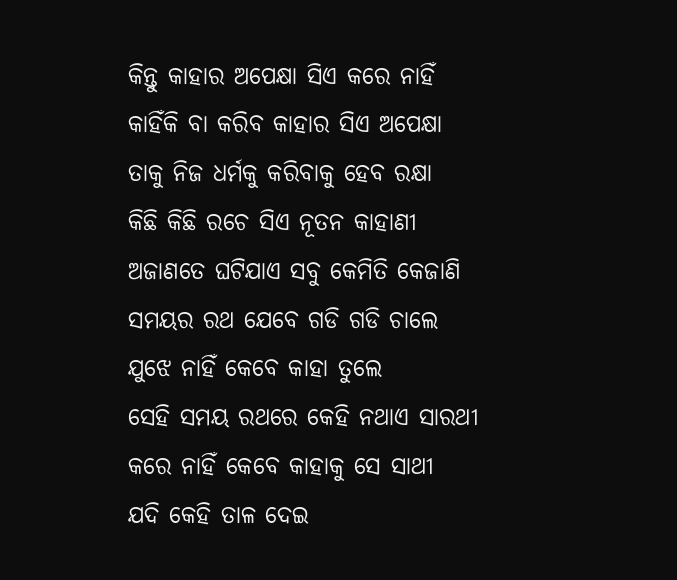କିନ୍ତୁ କାହାର ଅପେକ୍ଷା ସିଏ କରେ ନାହିଁ
କାହିଁକି ବା କରିବ କାହାର ସିଏ ଅପେକ୍ଷା
ତାକୁ ନିଜ ଧର୍ମକୁ କରିବାକୁ ହେବ ରକ୍ଷା
କିଛି କିଛି ରଚେ ସିଏ ନୂତନ କାହାଣୀ
ଅଜାଣତେ ଘଟିଯାଏ ସବୁ କେମିତି କେଜାଣି
ସମୟର ରଥ ଯେବେ ଗଡି ଗଡି ଚାଲେ
ଯୁଝେ ନାହିଁ କେବେ କାହା ତୁଲେ
ସେହି ସମୟ ରଥରେ କେହି ନଥାଏ ସାରଥୀ
କରେ ନାହିଁ କେବେ କାହାକୁ ସେ ସାଥୀ
ଯଦି କେହି ତାଳ ଦେଇ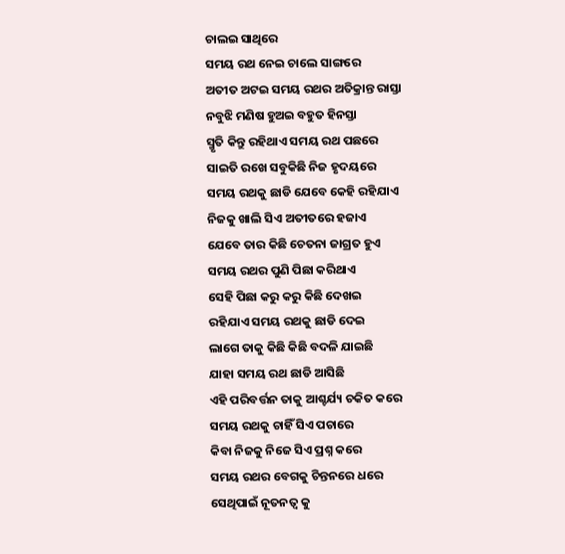ଚାଲଇ ସାଥିରେ
ସମୟ ରଥ ନେଇ ଚାଲେ ସାଙ୍ଗରେ
ଅତୀତ ଅଟଇ ସମୟ ରଥର ଅତିକ୍ରାନ୍ତ ରାସ୍ତା
ନବୁଝି ମଣିଷ ହୁଅଇ ବହୁତ ହିନସ୍ତା
ସ୍ମୃତି କିନ୍ତୁ ରହିଥାଏ ସମୟ ରଥ ପଛରେ
ସାଇତି ରଖେ ସବୁକିଛି ନିଜ ହୃଦୟରେ
ସମୟ ରଥକୁ ଛାଡି ଯେବେ କେହି ରହିଯାଏ
ନିଜକୁ ଖାଲି ସିଏ ଅତୀତରେ ହଜାଏ
ଯେବେ ତାର କିଛି ଚେତନା ଜାଗ୍ରତ ହୁଏ
ସମୟ ରଥର ପୁଣି ପିଛା କରିଥାଏ
ସେହି ପିଛା କରୁ କରୁ କିଛି ଦେଖଇ
ରହିଯାଏ ସମୟ ରଥକୁ ଛାଡି ଦେଇ
ଲାଗେ ତାକୁ କିଛି କିଛି ବଦଳି ଯାଇଛି
ଯାହା ସମୟ ରଥ ଛାଡି ଆସିଛି
ଏହି ପରିବର୍ତ୍ତନ ତାକୁ ଆଶ୍ଚର୍ଯ୍ୟ ଚକିତ କରେ
ସମୟ ରଥକୁ ଚାହିଁ ସିଏ ପଚାରେ
କିବା ନିଜକୁ ନିଜେ ସିଏ ପ୍ରଶ୍ନ କରେ
ସମୟ ରଥର ବେଗକୁ ଚିନ୍ତନରେ ଧରେ
ସେଥିପାଇଁ ନୂତନତ୍ୱ କୁ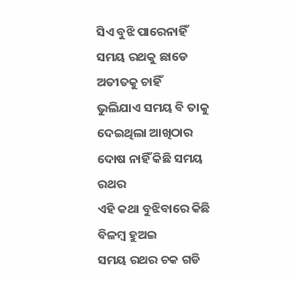ସିଏ ବୁଝି ପାରେନାହିଁ
ସମୟ ରଥକୁ ଛାଡେ ଅତୀତକୁ ଚାହିଁ
ଭୁଲିଯାଏ ସମୟ ବି ତାକୁ ଦେଇଥିଲା ଆଖିଠାର
ଦୋଷ ନାହିଁ କିଛି ସମୟ ରଥର
ଏହି କଥା ବୁଝିବାରେ କିଛି ବିଳମ୍ବ ହୁଅଇ
ସମୟ ରଥର ଚକ ଗଡି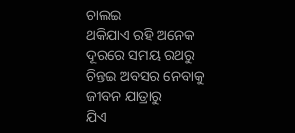ଚାଲଇ
ଥକିଯାଏ ରହି ଅନେକ ଦୂରରେ ସମୟ ରଥରୁ
ଚିନ୍ତଇ ଅବସର ନେବାକୁ ଜୀବନ ଯାତ୍ରାରୁ
ଯିଏ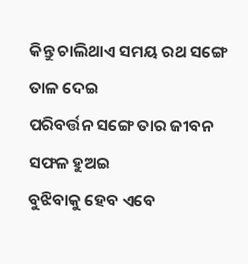କିନ୍ତୁ ଚାଲିଥାଏ ସମୟ ରଥ ସଙ୍ଗେ ତାଳ ଦେଇ
ପରିବର୍ତ୍ତନ ସଙ୍ଗେ ତାର ଜୀବନ ସଫଳ ହୁଅଇ
ବୁଝିବାକୁ ହେବ ଏବେ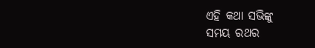ଏହି କଥା ସଭିଙ୍କୁ
ସମୟ ରଥର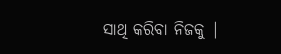ସାଥି କରିବା ନିଜକୁ |